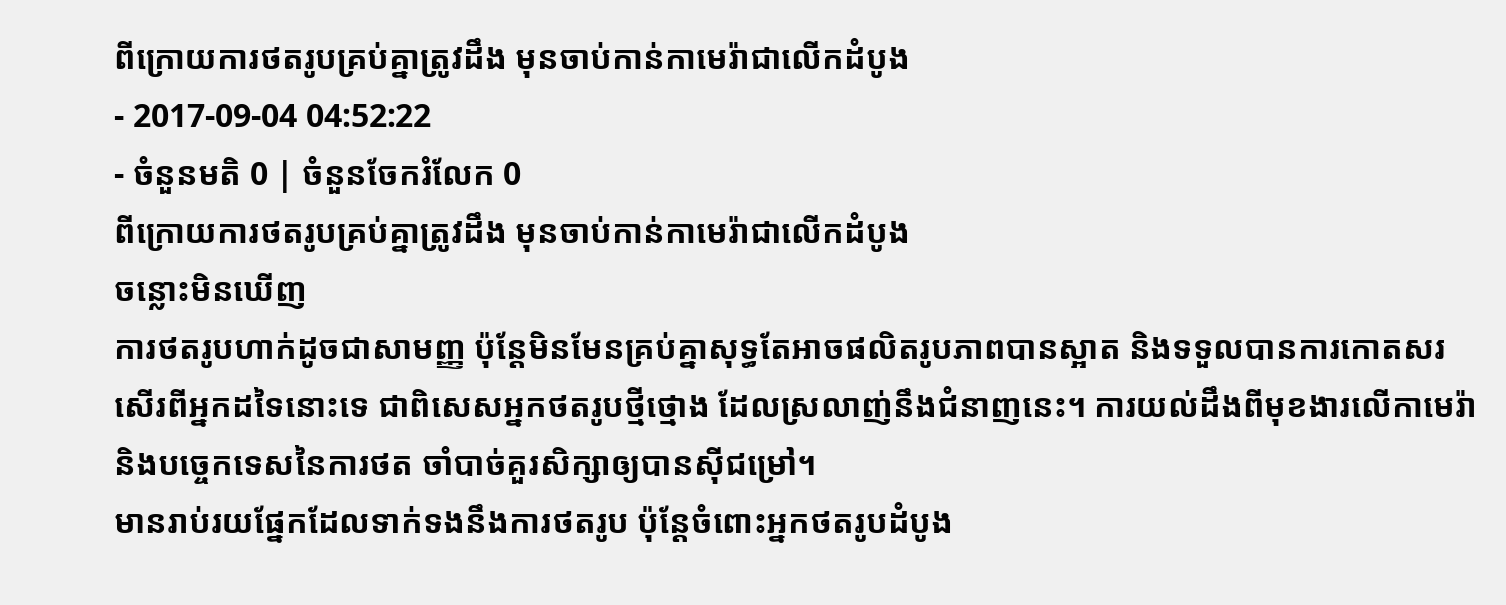ពីក្រោយការថតរូបគ្រប់គ្នាត្រូវដឹង មុនចាប់កាន់កាមេរ៉ាជាលើកដំបូង
- 2017-09-04 04:52:22
- ចំនួនមតិ 0 | ចំនួនចែករំលែក 0
ពីក្រោយការថតរូបគ្រប់គ្នាត្រូវដឹង មុនចាប់កាន់កាមេរ៉ាជាលើកដំបូង
ចន្លោះមិនឃើញ
ការថតរូបហាក់ដូចជាសាមញ្ញ ប៉ុន្តែមិនមែនគ្រប់គ្នាសុទ្ធតែអាចផលិតរូបភាពបានស្អាត និងទទួលបានការកោតសរសើរពីអ្នកដទៃនោះទេ ជាពិសេសអ្នកថតរូបថ្មីថ្មោង ដែលស្រលាញ់នឹងជំនាញនេះ។ ការយល់ដឹងពីមុខងារលើកាមេរ៉ានិងបច្ចេកទេសនៃការថត ចាំបាច់គួរសិក្សាឲ្យបានស៊ីជម្រៅ។
មានរាប់រយផ្នែកដែលទាក់ទងនឹងការថតរូប ប៉ុន្តែចំពោះអ្នកថតរូបដំបូង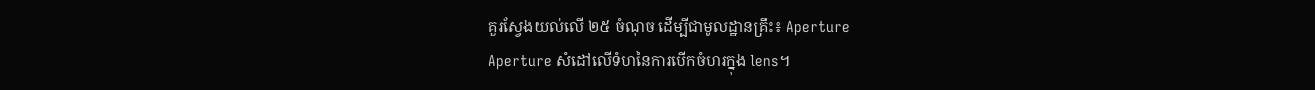គួរស្វែងយល់លើ ២៥ ចំណុច ដើម្បីជាមូលដ្ឋានគ្រឹះ៖ Aperture
Aperture សំដៅលើទំហនៃការបើកចំហរក្នុង lens។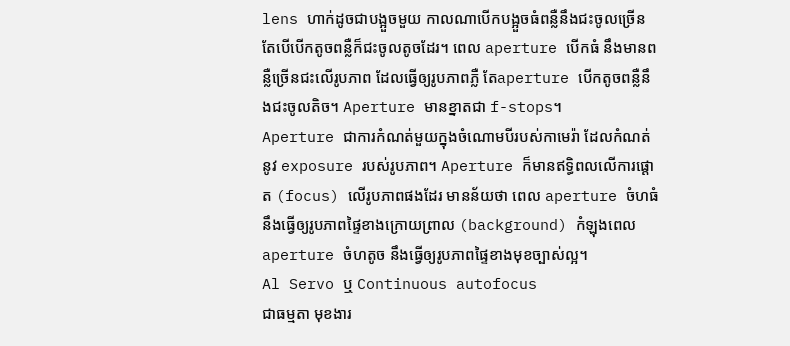lens ហាក់ដូចជាបង្អួចមួយ កាលណាបើកបង្អួចធំពន្លឺនឹងជះចូលច្រើន តែបើបើកតូចពន្លឺក៏ជះចូលតូចដែរ។ ពេល aperture បើកធំ នឹងមានពន្លឺច្រើនជះលើរូបភាព ដែលធ្វើឲ្យរូបភាពភ្លឺ តែaperture បើកតូចពន្លឺនឹងជះចូលតិច។ Aperture មានខ្នាតជា f-stops។
Aperture ជាការកំណត់មួយក្នុងចំណោមបីរបស់កាមេរ៉ា ដែលកំណត់នូវ exposure របស់រូបភាព។ Aperture ក៏មានឥទ្ធិពលលើការផ្តោត (focus) លើរូបភាពផងដែរ មានន័យថា ពេល aperture ចំហធំ នឹងធ្វើឲ្យរូបភាពផ្ទៃខាងក្រោយព្រាល (background) កំឡុងពេល aperture ចំហតូច នឹងធ្វើឲ្យរូបភាពផ្ទៃខាងមុខច្បាស់ល្អ។
Al Servo ឬ Continuous autofocus
ជាធម្មតា មុខងារ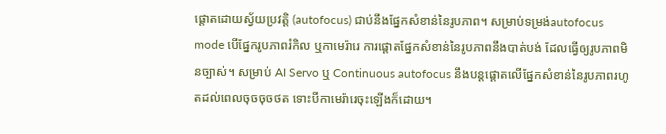ផ្តោតដោយស្វ័យប្រវត្តិ (autofocus) ជាប់នឹងផ្នែកសំខាន់នៃរូបភាព។ សម្រាប់ទម្រង់autofocus mode បើផ្នែករូបភាពរំកិល ឬកាមេរ៉ារេ ការផ្តោតផ្នែកសំខាន់នៃរូបភាពនឹងបាត់បង់ ដែលធ្វើឲ្យរូបភាពមិនច្បាស់។ សម្រាប់ AI Servo ឬ Continuous autofocus នឹងបន្តផ្ដោតលើផ្នែកសំខាន់នៃរូបភាពរហូតដល់ពេលចុចចុចថត ទោះបីកាមេរ៉ារេចុះឡើងក៏ដោយ។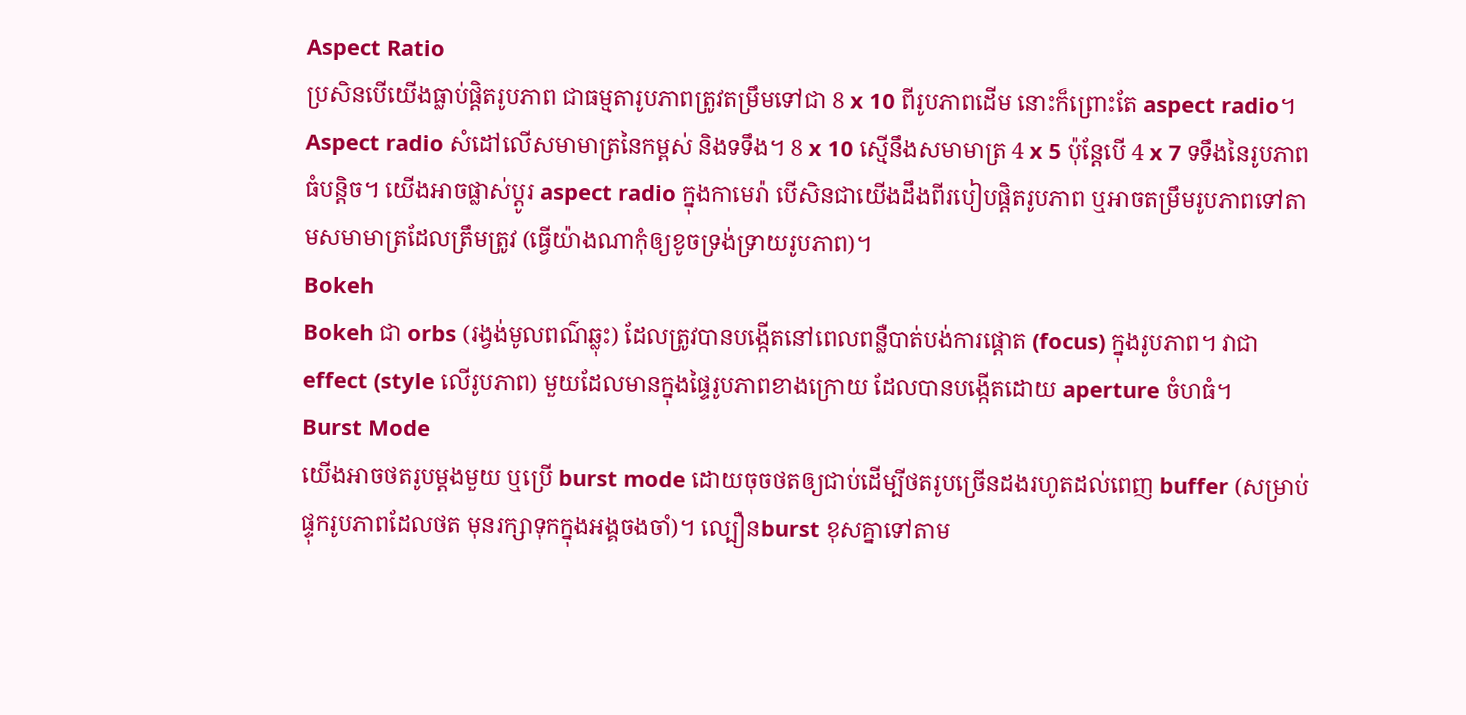Aspect Ratio
ប្រសិនបើយើងធ្លាប់ផ្តិតរូបភាព ជាធម្មតារូបភាពត្រូវតម្រឹមទៅជា 8 x 10 ពីរូបភាពដើម នោះក៏ព្រោះតែ aspect radio។ Aspect radio សំដៅលើសមាមាត្រនៃកម្ពស់ និងទទឹង។ 8 x 10 ស្មើនឹងសមាមាត្រ 4 x 5 ប៉ុន្តែបើ 4 x 7 ទទឹងនៃរូបភាពធំបន្តិច។ យើងអាចផ្លាស់ប្ដូរ aspect radio ក្នុងកាមេរ៉ា បើសិនជាយើងដឹងពីរបៀបផ្តិតរូបភាព ឬអាចតម្រឹមរូបភាពទៅតាមសមាមាត្រដែលត្រឹមត្រូវ (ធ្វើយ៉ាងណាកុំឲ្យខូចទ្រង់ទ្រាយរូបភាព)។
Bokeh
Bokeh ជា orbs (រង្វង់មូលពណ៌ឆ្លុះ) ដែលត្រូវបានបង្កើតនៅពេលពន្លឺបាត់បង់ការផ្តោត (focus) ក្នុងរូបភាព។ វាជា effect (style លើរូបភាព) មួយដែលមានក្នុងផ្ទៃរូបភាពខាងក្រោយ ដែលបានបង្កើតដោយ aperture ចំហធំ។
Burst Mode
យើងអាចថតរូបម្តងមួយ ឬប្រើ burst mode ដោយចុចថតឲ្យជាប់ដើម្បីថតរូបច្រើនដងរហូតដល់ពេញ buffer (សម្រាប់ផ្ទុករូបភាពដែលថត មុនរក្សាទុកក្នុងអង្គចងចាំ)។ ល្បឿនburst ខុសគ្នាទៅតាម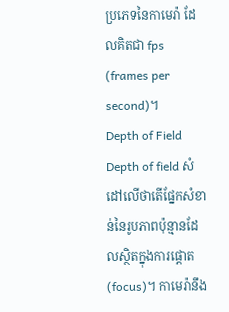ប្រភេទនៃកាមេរ៉ា ដែលគិតជា fps (frames per second)។
Depth of Field
Depth of field សំដៅលើថាតើផ្នែកសំខាន់នៃរូបភាពប៉ុន្មានដែលស្ថិតក្នុងការផ្តោត (focus)។ កាមេរ៉ានឹង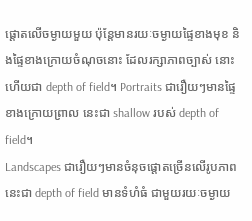ផ្តោតលើចម្ងាយមួយ ប៉ុន្តែមានរយៈចម្ងាយផ្ទៃខាងមុខ និងផ្ទៃខាងក្រោយចំណុចនោះ ដែលរក្សាភាពច្បាស់ នោះហើយជា depth of field។ Portraits ជារឿយៗមានផ្ទៃខាងក្រោយព្រាល នេះជា shallow របស់ depth of field។
Landscapes ជារឿយៗមានចំនុចផ្តោតច្រើនលើរូបភាព នេះជា depth of field មានទំហំធំ ជាមួយរយៈចម្ងាយ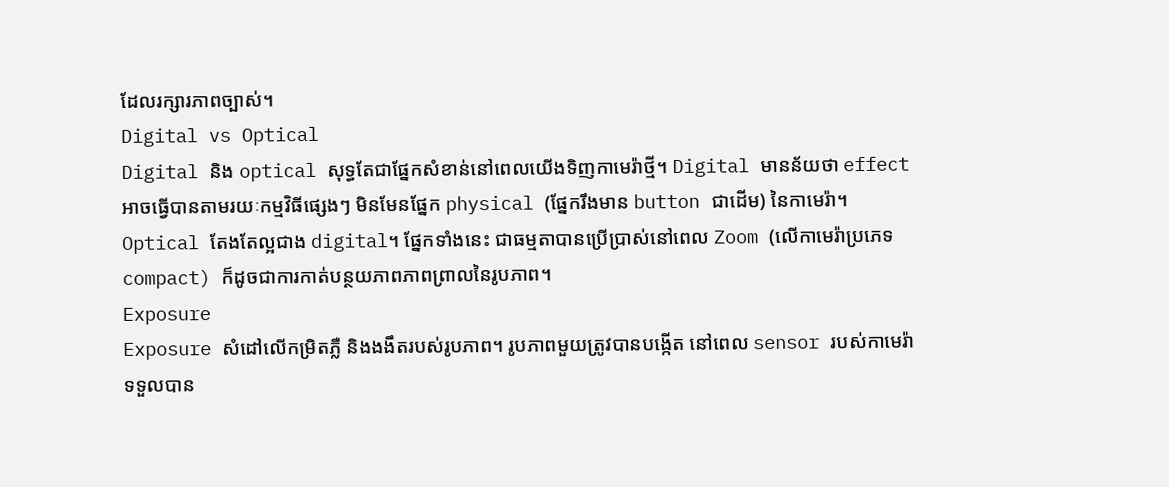ដែលរក្សារភាពច្បាស់។
Digital vs Optical
Digital និង optical សុទ្ធតែជាផ្នែកសំខាន់នៅពេលយើងទិញកាមេរ៉ាថ្មី។ Digital មានន័យថា effect អាចធ្វើបានតាមរយៈកម្មវិធីផ្សេងៗ មិនមែនផ្នែក physical (ផ្នែករឹងមាន button ជាដើម) នៃកាមេរ៉ា។ Optical តែងតែល្អជាង digital។ ផ្នែកទាំងនេះ ជាធម្មតាបានប្រើប្រាស់នៅពេល Zoom (លើកាមេរ៉ាប្រភេទ compact) ក៏ដូចជាការកាត់បន្ថយភាពភាពព្រាលនៃរូបភាព។
Exposure
Exposure សំដៅលើកម្រិតភ្លឺ និងងងឹតរបស់រូបភាព។ រូបភាពមួយត្រូវបានបង្កើត នៅពេល sensor របស់កាមេរ៉ា ទទួលបាន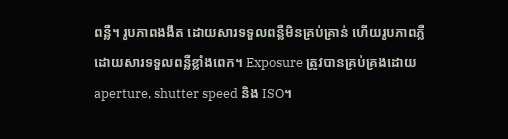ពន្លឺ។ រូបភាពងងឹត ដោយសារទទួលពន្លឺមិនគ្រប់គ្រាន់ ហើយរូបភាពភ្លឺ ដោយសារទទួលពន្លឺខ្លាំងពេក។ Exposure ត្រូវបានគ្រប់គ្រងដោយ aperture, shutter speed និង ISO។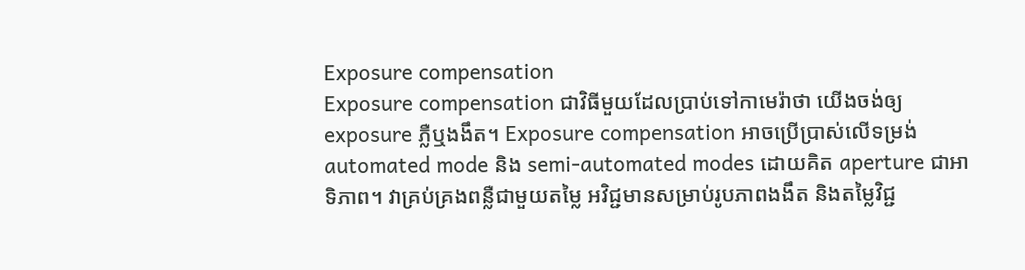Exposure compensation
Exposure compensation ជាវិធីមួយដែលប្រាប់ទៅកាមេរ៉ាថា យើងចង់ឲ្យ exposure ភ្លឺឬងងឹត។ Exposure compensation អាចប្រើប្រាស់លើទម្រង់ automated mode និង semi-automated modes ដោយគិត aperture ជាអាទិភាព។ វាគ្រប់គ្រងពន្លឺជាមួយតម្លៃ អវិជ្ជមានសម្រាប់រូបភាពងងឹត និងតម្លៃវិជ្ជ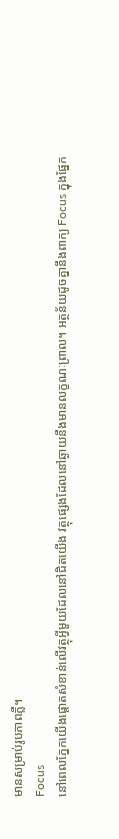មានសម្រាប់រូបភាពភ្លឺ។
Focus
នៅពេលភ្នែកយើងផ្តោតសំខាន់លើវត្ថុអ្វីមួយដែលនៅជិតយើង វត្ថុផ្សេងដែលនៅឆ្ងាយនឹងមានលក្ខណៈព្រាល។ អត្ថន័យដូចគ្នានឹងពាក្យ Focus ក្នុងផ្នែក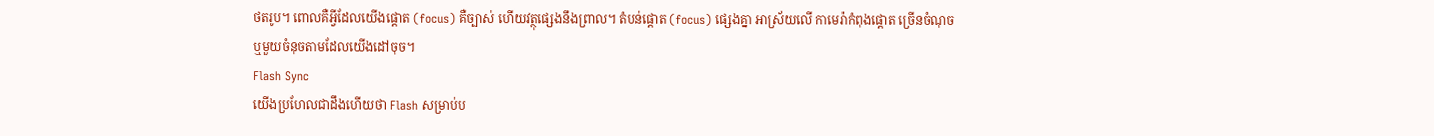ថតរូប។ ពោលគឺអ្វីដែលយើងផ្តោត (focus) គឺច្បាស់ ហើយវត្ថុផ្សេងនឹងព្រាល។ តំបន់ផ្តោត (focus) ផ្សេងគ្នា អាស្រ័យលើ កាមេរ៉ាកំពុងផ្តោត ច្រើនចំណុច ឬមួយចំនុចតាមដែលយើងដៅចុច។
Flash Sync
យើងប្រហែលជាដឹងហើយថា Flash សម្រាប់ប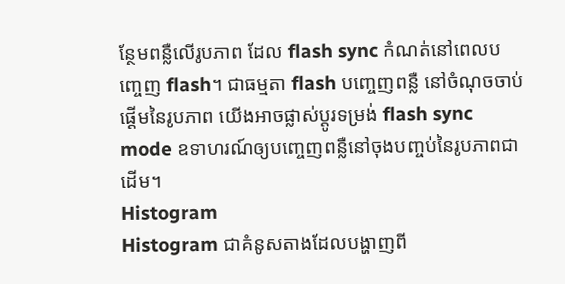ន្ថែមពន្លឺលើរូបភាព ដែល flash sync កំណត់នៅពេលបញ្ចេញ flash។ ជាធម្មតា flash បញ្ចេញពន្លឺ នៅចំណុចចាប់ផ្ដើមនៃរូបភាព យើងអាចផ្លាស់ប្ដូរទម្រង់ flash sync mode ឧទាហរណ៍ឲ្យបញ្ចេញពន្លឺនៅចុងបញ្ចប់នៃរូបភាពជាដើម។
Histogram
Histogram ជាគំនូសតាងដែលបង្ហាញពី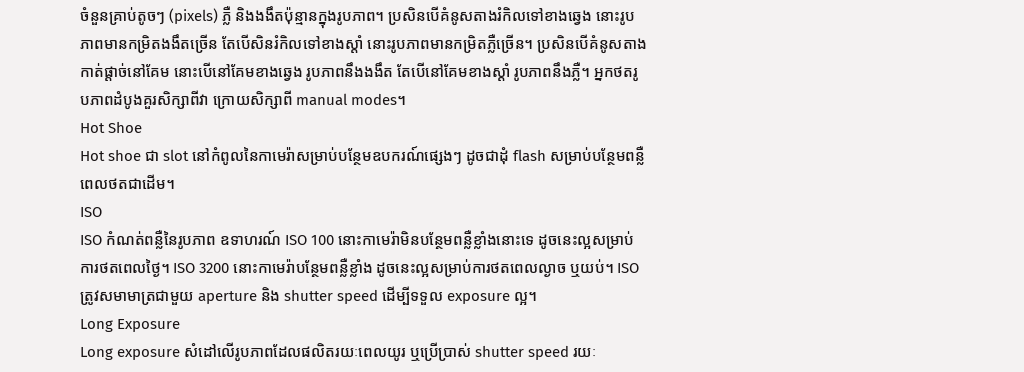ចំនួនគ្រាប់តូចៗ (pixels) ភ្លឺ និងងងឹតប៉ុន្មានក្នុងរូបភាព។ ប្រសិនបើគំនូសតាងរំកិលទៅខាងឆ្វេង នោះរូបភាពមានកម្រិតងងឹតច្រើន តែបើសិនរំកិលទៅខាងស្តាំ នោះរូបភាពមានកម្រិតភ្លឺច្រើន។ ប្រសិនបើគំនូសតាងកាត់ផ្ដាច់នៅគែម នោះបើនៅគែមខាងឆ្វេង រូបភាពនឹងងងឹត តែបើនៅគែមខាងស្តាំ រូបភាពនឹងភ្លឺ។ អ្នកថតរូបភាពដំបូងគួរសិក្សាពីវា ក្រោយសិក្សាពី manual modes។
Hot Shoe
Hot shoe ជា slot នៅកំពូលនៃកាមេរ៉ាសម្រាប់បន្ថែមឧបករណ៍ផ្សេងៗ ដូចជាដុំ flash សម្រាប់បន្ថែមពន្លឺពេលថតជាដើម។
ISO
ISO កំណត់ពន្លឺនៃរូបភាព ឧទាហរណ៍ ISO 100 នោះកាមេរ៉ាមិនបន្ថែមពន្លឺខ្លាំងនោះទេ ដូចនេះល្អសម្រាប់ការថតពេលថ្ងៃ។ ISO 3200 នោះកាមេរ៉ាបន្ថែមពន្លឺខ្លាំង ដូចនេះល្អសម្រាប់ការថតពេលល្ងាច ឬយប់។ ISO ត្រូវសមាមាត្រជាមួយ aperture និង shutter speed ដើម្បីទទួល exposure ល្អ។
Long Exposure
Long exposure សំដៅលើរូបភាពដែលផលិតរយៈពេលយូរ ឬប្រើប្រាស់ shutter speed រយៈ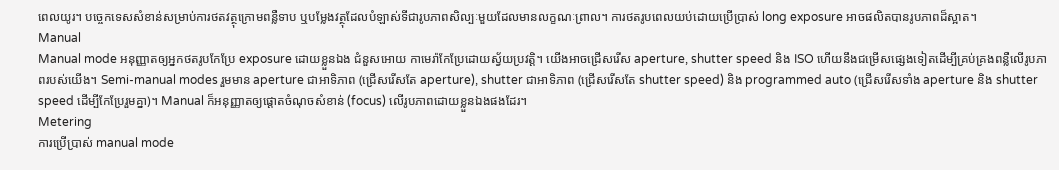ពេលយូរ។ បច្ចេកទេសសំខាន់សម្រាប់ការថតវត្ថុក្រោមពន្លឺទាប ឬបម្លែងវត្ថុដែលបំឡាស់ទីជារូបភាពសិល្បៈមួយដែលមានលក្ខណៈព្រាល។ ការថតរូបពេលយប់ដោយប្រើប្រាស់ long exposure អាចផលិតបានរូបភាពដ៏ស្អាត។
Manual
Manual mode អនុញ្ញាតឲ្យអ្នកថតរូបកែប្រែ exposure ដោយខ្លួនឯង ជំនួសអោយ កាមេរ៉ាកែប្រែដោយស្វ័យប្រវត្តិ។ យើងអាចជ្រើសរើស aperture, shutter speed និង ISO ហើយនឹងជម្រើសផ្សេងទៀតដើម្បីគ្រប់គ្រងពន្លឺលើរូបភាពរបស់យើង។ Semi-manual modes រួមមាន aperture ជាអាទិភាព (ជ្រើសរើសតែ aperture), shutter ជាអាទិភាព (ជ្រើសរើសតែ shutter speed) និង programmed auto (ជ្រើសរើសទាំង aperture និង shutter speed ដើម្បីកែប្រែរួមគ្នា)។ Manual ក៏អនុញ្ញាតឲ្យផ្តោតចំណុចសំខាន់ (focus) លើរូបភាពដោយខ្លួនឯងផងដែរ។
Metering
ការប្រើប្រាស់ manual mode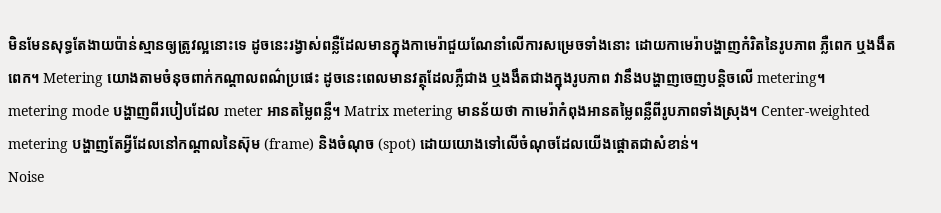មិនមែនសុទ្ធតែងាយប៉ាន់ស្មានឲ្យត្រូវល្អនោះទេ ដូចនេះរង្វាស់ពន្លឺដែលមានក្នុងកាមេរ៉ាជួយណែនាំលើការសម្រេចទាំងនោះ ដោយកាមេរ៉ាបង្ហាញកំរិតនៃរូបភាព ភ្លឺពេក ឬងងឹតពេក។ Metering យោងតាមចំនុចពាក់កណ្តាលពណ៌ប្រផេះ ដូចនេះពេលមានវត្ថុដែលភ្លឺជាង ឬងងឹតជាងក្នុងរូបភាព វានឹងបង្ហាញចេញបន្តិចលើ metering។
metering mode បង្ហាញពីរបៀបដែល meter អានតម្លៃពន្លឺ។ Matrix metering មានន័យថា កាមេរ៉ាកំពុងអានតម្លៃពន្លឺពីរូបភាពទាំងស្រុង។ Center-weighted metering បង្ហាញតែអ្វីដែលនៅកណ្ដាលនៃស៊ុម (frame) និងចំណុច (spot) ដោយយោងទៅលើចំណុចដែលយើងផ្ដោតជាសំខាន់។
Noise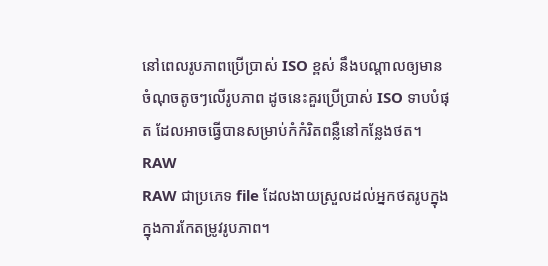នៅពេលរូបភាពប្រើប្រាស់ ISO ខ្ពស់ នឹងបណ្តាលឲ្យមានចំណុចតូចៗលើរូបភាព ដូចនេះគួរប្រើប្រាស់ ISO ទាបបំផុត ដែលអាចធ្វើបានសម្រាប់កំកំរិតពន្លឺនៅកន្លែងថត។
RAW
RAW ជាប្រភេទ file ដែលងាយស្រួលដល់អ្នកថតរូបក្នុងក្នុងការកែតម្រូវរូបភាព។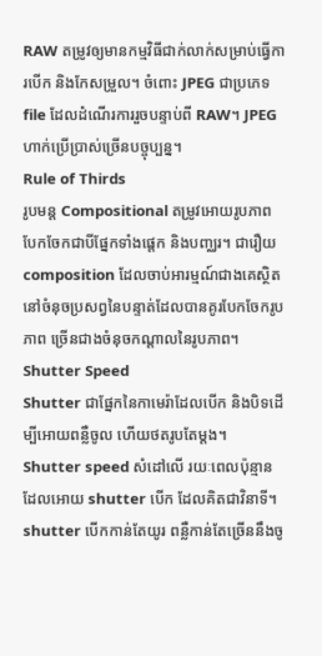RAW តម្រូវឲ្យមានកម្មវិធីជាក់លាក់សម្រាប់ធ្វើការបើក និងកែសម្រួល។ ចំពោះ JPEG ជាប្រភេទ file ដែលដំណើរការរួចបន្ទាប់ពី RAW។ JPEG ហាក់ប្រើប្រាស់ច្រើនបច្ចុប្បន្ន។
Rule of Thirds
រូបមន្ត Compositional តម្រូវអោយរូបភាពបែកចែកជាបីផ្នែកទាំងផ្តេក និងបញ្ឈរ។ ជារឿយ composition ដែលចាប់អារម្មណ៍ជាងគេស្ថិតនៅចំនុចប្រសព្វនៃបន្ទាត់ដែលបានគូរបែកចែករូបភាព ច្រើនជាងចំនុចកណ្តាលនៃរូបភាព។
Shutter Speed
Shutter ជាផ្នែកនៃកាមេរ៉ាដែលបើក និងបិទដើម្បីអោយពន្លឺចូល ហើយថតរូបតែម្តង។ Shutter speed សំដៅលើ រយៈពេលប៉ុន្មានដែលអោយ shutter បើក ដែលគិតជាវិនាទី។ shutter បើកកាន់តែយូរ ពន្លឺកាន់តែច្រើននឹងចូ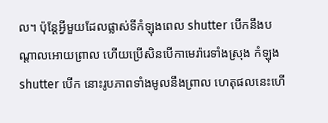ល។ ប៉ុន្តែអ្វីមួយដែលផ្លាស់ទីកំឡុងពេល shutter បើកនឹងបណ្តាលអោយព្រាល ហើយប្រើសិនបើកាមេរ៉ារេទាំងស្រុង កំឡុង shutter បើក នោះរូបភាពទាំងមូលនឹងព្រាល ហេតុផលនេះហើ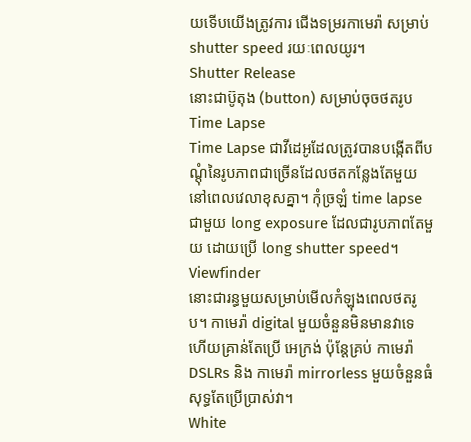យទើបយើងត្រូវការ ជើងទម្ររកាមេរ៉ា សម្រាប់ shutter speed រយៈពេលយូរ។
Shutter Release
នោះជាប៊ូតុង (button) សម្រាប់ចុចថតរូប
Time Lapse
Time Lapse ជាវីដេអូដែលត្រូវបានបង្កើតពីបណ្តុំនៃរូបភាពជាច្រើនដែលថតកន្លែងតែមួយ នៅពេលវេលាខុសគ្នា។ កុំច្រឡំ time lapse ជាមួយ long exposure ដែលជារូបភាពតែមួយ ដោយប្រើ long shutter speed។
Viewfinder
នោះជារន្ធមួយសម្រាប់មើលកំឡុងពេលថតរូប។ កាមេរ៉ា digital មួយចំនួនមិនមានវាទេ ហើយគ្រាន់តែប្រើ អេក្រង់ ប៉ុន្តែគ្រប់ កាមេរ៉ា DSLRs និង កាមេរ៉ា mirrorless មួយចំនួនធំ សុទ្ធតែប្រើប្រាស់វា។
White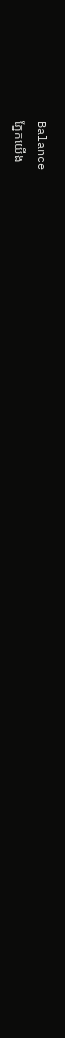Balance
ភ្នែកយើង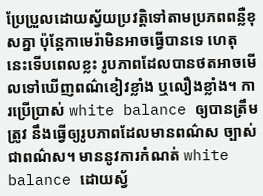ប្រែប្រួលដោយស្វ័យប្រវត្តិទៅតាមប្រភពពន្លឺខុសគ្នា ប៉ុន្តែកាមេរ៉ាមិនអាចធ្វើបានទេ ហេតុនេះទើបពេលខ្លះ រូបភាពដែលបានថតអាចមើលទៅឃើញពណ៌ខៀវខ្លាំង ឬលឿងខ្លាំង។ ការប្រើប្រាស់ white balance ឲ្យបានត្រឹមត្រូវ នឹងធ្វើឲ្យរូបភាពដែលមានពណ៌ស ច្បាស់ជាពណ៌ស។ មាននូវការកំណត់ white balance ដោយស្វ័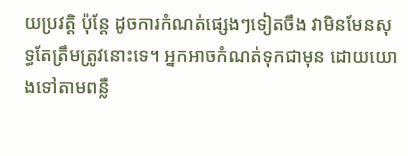យប្រវត្តិ ប៉ុន្តែ ដូចការកំណត់ផ្សេងៗទៀតចឹង វាមិនមែនសុទ្ធតែត្រឹមត្រូវនោះទេ។ អ្នកអាចកំណត់ទុកជាមុន ដោយយោងទៅតាមពន្លឺ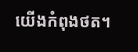យើងកំពុងថត។